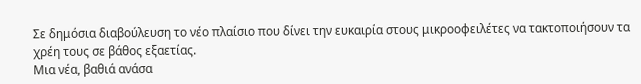Σε δημόσια διαβούλευση το νέο πλαίσιο που δίνει την ευκαιρία στους μικροοφειλέτες να τακτοποιήσουν τα χρέη τους σε βάθος εξαετίας.
Μια νέα, βαθιά ανάσα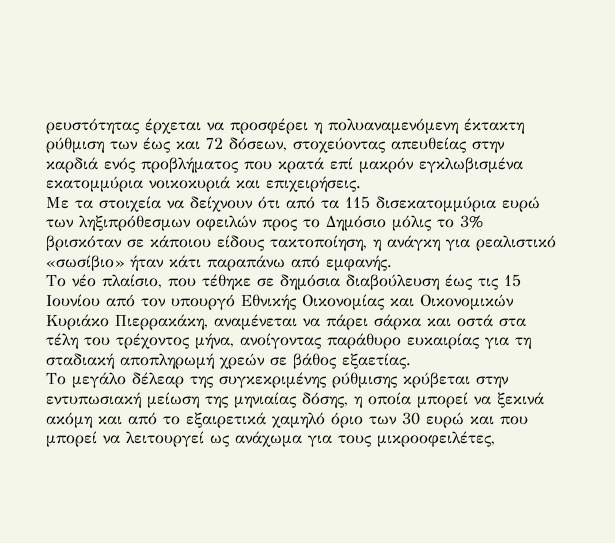ρευστότητας έρχεται να προσφέρει η πολυαναμενόμενη έκτακτη ρύθμιση των έως και 72 δόσεων, στοχεύοντας απευθείας στην καρδιά ενός προβλήματος που κρατά επί μακρόν εγκλωβισμένα εκατομμύρια νοικοκυριά και επιχειρήσεις.
Με τα στοιχεία να δείχνουν ότι από τα 115 δισεκατομμύρια ευρώ των ληξιπρόθεσμων οφειλών προς το Δημόσιο μόλις το 3% βρισκόταν σε κάποιου είδους τακτοποίηση, η ανάγκη για ρεαλιστικό «σωσίβιο» ήταν κάτι παραπάνω από εμφανής.
Το νέο πλαίσιο, που τέθηκε σε δημόσια διαβούλευση έως τις 15 Ιουνίου από τον υπουργό Εθνικής Οικονομίας και Οικονομικών Κυριάκο Πιερρακάκη, αναμένεται να πάρει σάρκα και οστά στα τέλη του τρέχοντος μήνα, ανοίγοντας παράθυρο ευκαιρίας για τη σταδιακή αποπληρωμή χρεών σε βάθος εξαετίας.
Το μεγάλο δέλεαρ της συγκεκριμένης ρύθμισης κρύβεται στην εντυπωσιακή μείωση της μηνιαίας δόσης, η οποία μπορεί να ξεκινά ακόμη και από το εξαιρετικά χαμηλό όριο των 30 ευρώ και που μπορεί να λειτουργεί ως ανάχωμα για τους μικροοφειλέτες,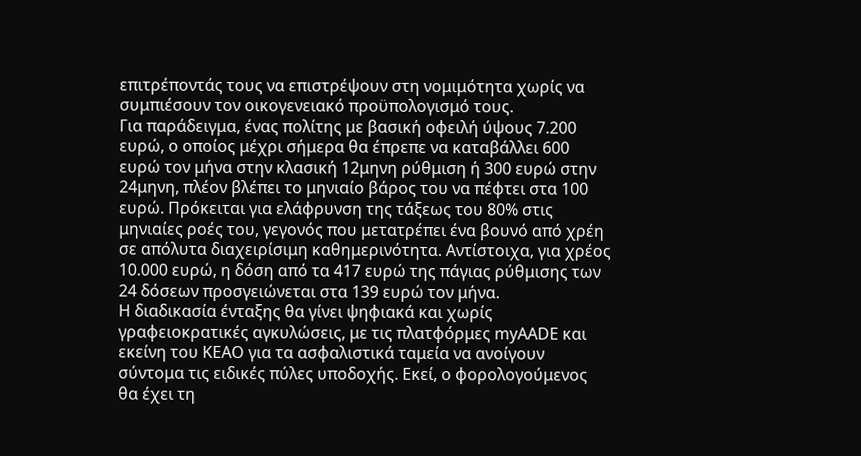επιτρέποντάς τους να επιστρέψουν στη νομιμότητα χωρίς να συμπιέσουν τον οικογενειακό προϋπολογισμό τους.
Για παράδειγμα, ένας πολίτης με βασική οφειλή ύψους 7.200 ευρώ, ο οποίος μέχρι σήμερα θα έπρεπε να καταβάλλει 600 ευρώ τον μήνα στην κλασική 12μηνη ρύθμιση ή 300 ευρώ στην 24μηνη, πλέον βλέπει το μηνιαίο βάρος του να πέφτει στα 100 ευρώ. Πρόκειται για ελάφρυνση της τάξεως του 80% στις μηνιαίες ροές του, γεγονός που μετατρέπει ένα βουνό από χρέη σε απόλυτα διαχειρίσιμη καθημερινότητα. Αντίστοιχα, για χρέος 10.000 ευρώ, η δόση από τα 417 ευρώ της πάγιας ρύθμισης των 24 δόσεων προσγειώνεται στα 139 ευρώ τον μήνα.
Η διαδικασία ένταξης θα γίνει ψηφιακά και χωρίς γραφειοκρατικές αγκυλώσεις, με τις πλατφόρμες myAADE και εκείνη του ΚΕΑΟ για τα ασφαλιστικά ταμεία να ανοίγουν σύντομα τις ειδικές πύλες υποδοχής. Εκεί, ο φορολογούμενος θα έχει τη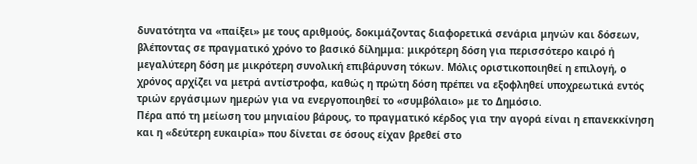δυνατότητα να «παίξει» με τους αριθμούς, δοκιμάζοντας διαφορετικά σενάρια μηνών και δόσεων, βλέποντας σε πραγματικό χρόνο το βασικό δίλημμα: μικρότερη δόση για περισσότερο καιρό ή μεγαλύτερη δόση με μικρότερη συνολική επιβάρυνση τόκων. Μόλις οριστικοποιηθεί η επιλογή, ο χρόνος αρχίζει να μετρά αντίστροφα, καθώς η πρώτη δόση πρέπει να εξοφληθεί υποχρεωτικά εντός τριών εργάσιμων ημερών για να ενεργοποιηθεί το «συμβόλαιο» με το Δημόσιο.
Πέρα από τη μείωση του μηνιαίου βάρους, το πραγματικό κέρδος για την αγορά είναι η επανεκκίνηση και η «δεύτερη ευκαιρία» που δίνεται σε όσους είχαν βρεθεί στο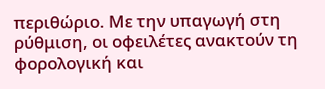περιθώριο. Με την υπαγωγή στη ρύθμιση, οι οφειλέτες ανακτούν τη φορολογική και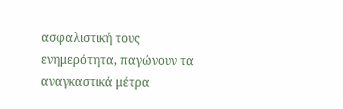ασφαλιστική τους ενημερότητα, παγώνουν τα αναγκαστικά μέτρα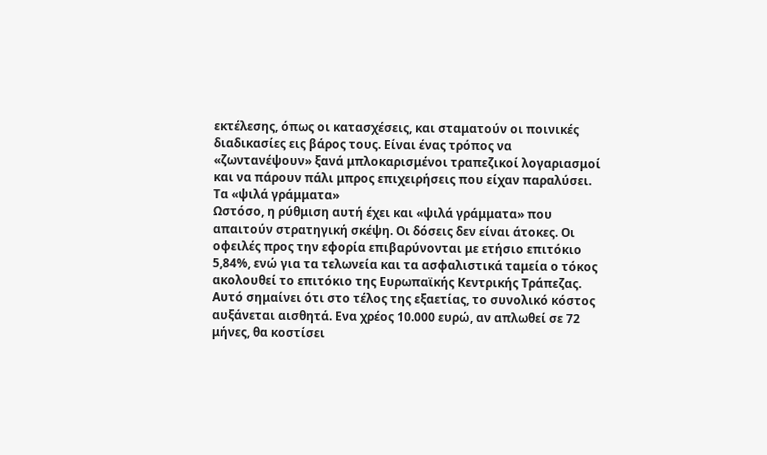εκτέλεσης, όπως οι κατασχέσεις, και σταματούν οι ποινικές διαδικασίες εις βάρος τους. Είναι ένας τρόπος να «ζωντανέψουν» ξανά μπλοκαρισμένοι τραπεζικοί λογαριασμοί και να πάρουν πάλι μπρος επιχειρήσεις που είχαν παραλύσει.
Τα «ψιλά γράμματα»
Ωστόσο, η ρύθμιση αυτή έχει και «ψιλά γράμματα» που απαιτούν στρατηγική σκέψη. Οι δόσεις δεν είναι άτοκες. Οι οφειλές προς την εφορία επιβαρύνονται με ετήσιο επιτόκιο 5,84%, ενώ για τα τελωνεία και τα ασφαλιστικά ταμεία ο τόκος ακολουθεί το επιτόκιο της Ευρωπαϊκής Κεντρικής Τράπεζας. Αυτό σημαίνει ότι στο τέλος της εξαετίας, το συνολικό κόστος αυξάνεται αισθητά. Ενα χρέος 10.000 ευρώ, αν απλωθεί σε 72 μήνες, θα κοστίσει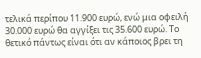τελικά περίπου 11.900 ευρώ, ενώ μια οφειλή 30.000 ευρώ θα αγγίξει τις 35.600 ευρώ. Το θετικό πάντως είναι ότι αν κάποιος βρει τη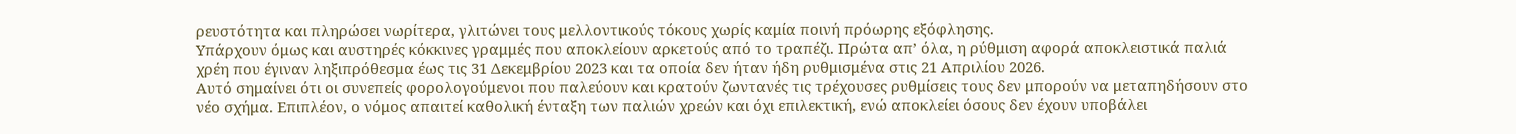ρευστότητα και πληρώσει νωρίτερα, γλιτώνει τους μελλοντικούς τόκους χωρίς καμία ποινή πρόωρης εξόφλησης.
Υπάρχουν όμως και αυστηρές κόκκινες γραμμές που αποκλείουν αρκετούς από το τραπέζι. Πρώτα απ’ όλα, η ρύθμιση αφορά αποκλειστικά παλιά χρέη που έγιναν ληξιπρόθεσμα έως τις 31 Δεκεμβρίου 2023 και τα οποία δεν ήταν ήδη ρυθμισμένα στις 21 Απριλίου 2026.
Αυτό σημαίνει ότι οι συνεπείς φορολογούμενοι που παλεύουν και κρατούν ζωντανές τις τρέχουσες ρυθμίσεις τους δεν μπορούν να μεταπηδήσουν στο νέο σχήμα. Επιπλέον, ο νόμος απαιτεί καθολική ένταξη των παλιών χρεών και όχι επιλεκτική, ενώ αποκλείει όσους δεν έχουν υποβάλει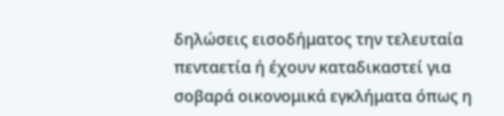δηλώσεις εισοδήματος την τελευταία πενταετία ή έχουν καταδικαστεί για σοβαρά οικονομικά εγκλήματα όπως η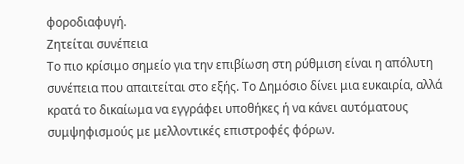φοροδιαφυγή.
Ζητείται συνέπεια
Το πιο κρίσιμο σημείο για την επιβίωση στη ρύθμιση είναι η απόλυτη συνέπεια που απαιτείται στο εξής. Το Δημόσιο δίνει μια ευκαιρία, αλλά κρατά το δικαίωμα να εγγράφει υποθήκες ή να κάνει αυτόματους συμψηφισμούς με μελλοντικές επιστροφές φόρων.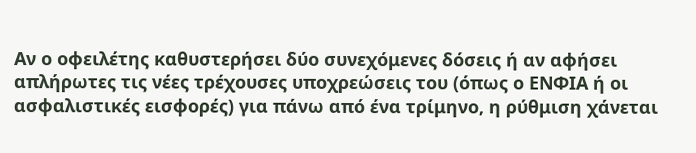Αν ο οφειλέτης καθυστερήσει δύο συνεχόμενες δόσεις ή αν αφήσει απλήρωτες τις νέες τρέχουσες υποχρεώσεις του (όπως ο ΕΝΦΙΑ ή οι ασφαλιστικές εισφορές) για πάνω από ένα τρίμηνο, η ρύθμιση χάνεται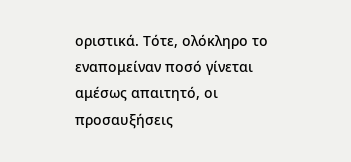οριστικά. Τότε, ολόκληρο το εναπομείναν ποσό γίνεται αμέσως απαιτητό, οι προσαυξήσεις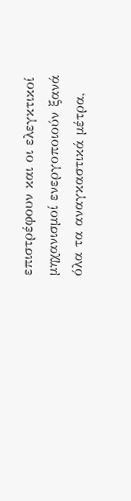επιστρέφουν και οι ελεγκτικοί μηχανισμοί ενεργοποιούν ξανά όλα τα αναγκαστικά μέτρα,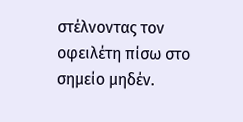στέλνοντας τον οφειλέτη πίσω στο σημείο μηδέν.